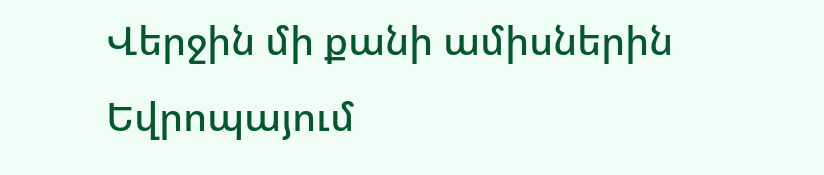Վերջին մի քանի ամիսներին Եվրոպայում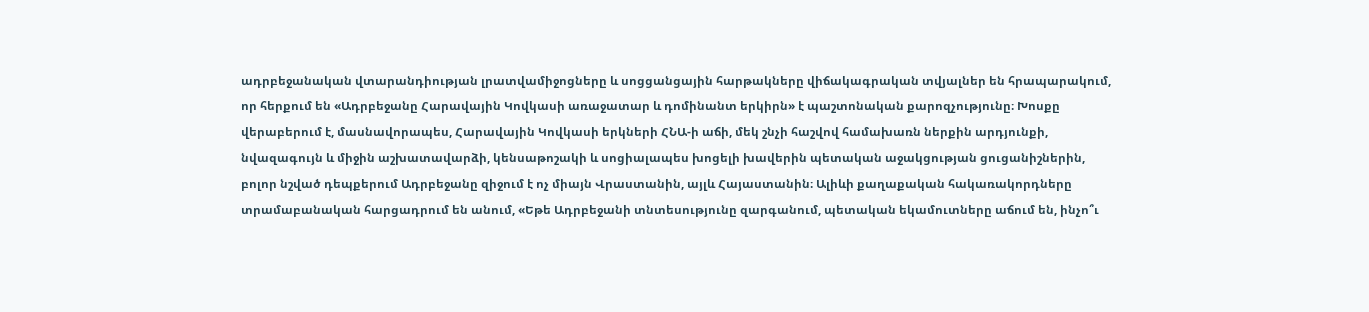ադրբեջանական վտարանդիության լրատվամիջոցները և սոցցանցային հարթակները վիճակագրական տվյալներ են հրապարակում, որ հերքում են «Ադրբեջանը Հարավային Կովկասի առաջատար և դոմինանտ երկիրն» է պաշտոնական քարոզչությունը։ Խոսքը վերաբերում է, մասնավորապես, Հարավային Կովկասի երկների ՀՆԱ-ի աճի, մեկ շնչի հաշվով համախառն ներքին արդյունքի, նվազագույն և միջին աշխատավարձի, կենսաթոշակի և սոցիալապես խոցելի խավերին պետական աջակցության ցուցանիշներին, բոլոր նշված դեպքերում Ադրբեջանը զիջում է ոչ միայն Վրաստանին, այլև Հայաստանին։ Ալիևի քաղաքական հակառակորդները տրամաբանական հարցադրում են անում, «Եթե Ադրբեջանի տնտեսությունը զարգանում, պետական եկամուտները աճում են, ինչո՞ւ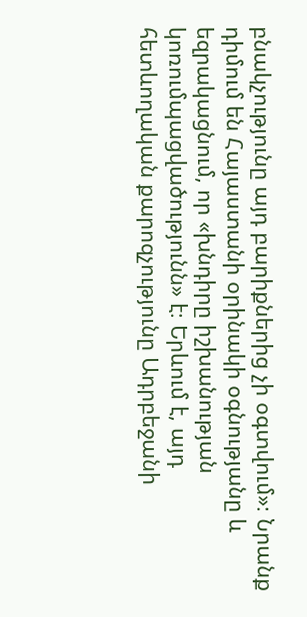բնակչությունը այդ բարիքներից չի օգտվում»։ Նրանք դիմում են Հայաստանի օրինակի օգնությանը և եզրակացնում, որ «խնդիրը իշխանության կոռումպացվածությունն» է։ Երևում է, այդ հետևողական քարոզչությունը Ադրբեջանի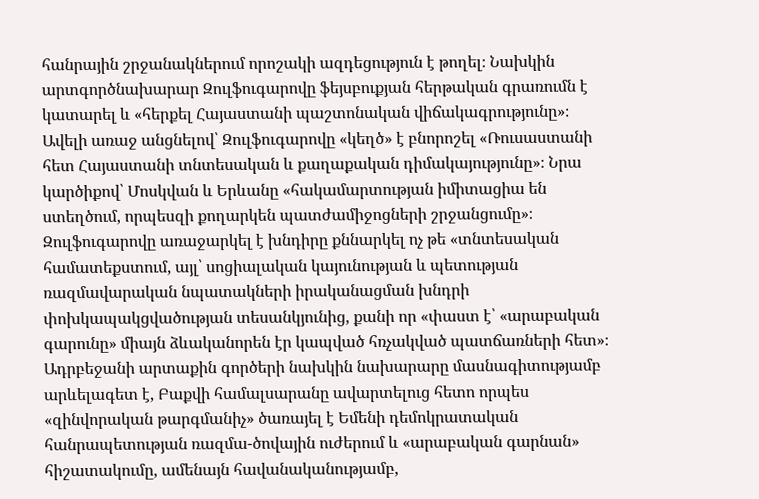հանրային շրջանակներում որոշակի ազդեցություն է թողել։ Նախկին արտգործնախարար Զուլֆուգարովը ֆեյսբուքյան հերթական գրառումն է կատարել և «հերքել Հայաստանի պաշտոնական վիճակագրությունը»։ Ավելի առաջ անցնելով՝ Զուլֆուգարովը «կեղծ» է բնորոշել «Ռուսաստանի հետ Հայաստանի տնտեսական և քաղաքական դիմակայությունը»։ Նրա կարծիքով՝ Մոսկվան և Երևանը «հակամարտության իմիտացիա են ստեղծում, որպեսզի քողարկեն պատժամիջոցների շրջանցումը»։ Զուլֆուգարովը առաջարկել է խնդիրը քննարկել ոչ թե «տնտեսական համատեքստում, այլ՝ սոցիալական կայունության և պետության ռազմավարական նպատակների իրականացման խնդրի փոխկապակցվածության տեսանկյունից, քանի որ «փաստ է՝ «արաբական գարունը» միայն ձևականորեն էր կապված հռչակված պատճառների հետ»։ Ադրբեջանի արտաքին գործերի նախկին նախարարը մասնագիտությամբ արևելագետ է, Բաքվի համալսարանը ավարտելուց հետո որպես «զինվորական թարգմանիչ» ծառայել է Եմենի դեմոկրատական հանրապետության ռազմա-ծովային ուժերում և «արաբական գարնան» հիշատակումը, ամենայն հավանականությամբ,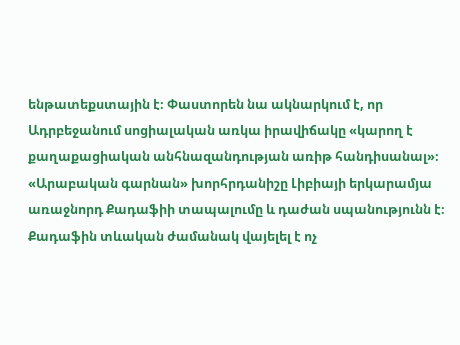ենթատեքստային է։ Փաստորեն նա ակնարկում է, որ Ադրբեջանում սոցիալական առկա իրավիճակը «կարող է քաղաքացիական անհնազանդության առիթ հանդիսանալ»։ «Արաբական գարնան» խորհրդանիշը Լիբիայի երկարամյա առաջնորդ Քադաֆիի տապալումը և դաժան սպանությունն է։ Քադաֆին տևական ժամանակ վայելել է ոչ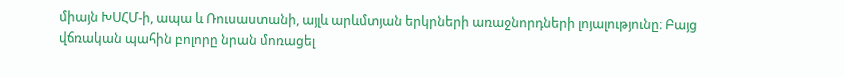միայն ԽՍՀՄ-ի, ապա և Ռուսաստանի, այլև արևմտյան երկրների առաջնորդների լոյալությունը։ Բայց վճռական պահին բոլորը նրան մոռացել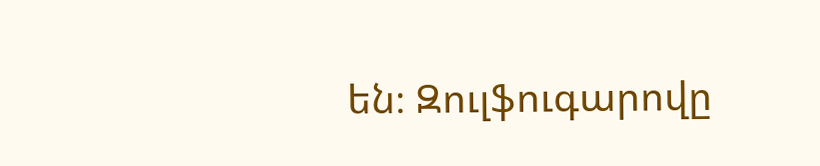են։ Զուլֆուգարովը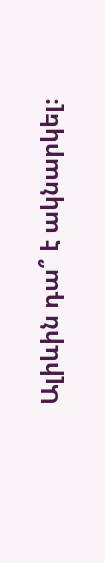Ալիևին դա՞ է ակնարկել։